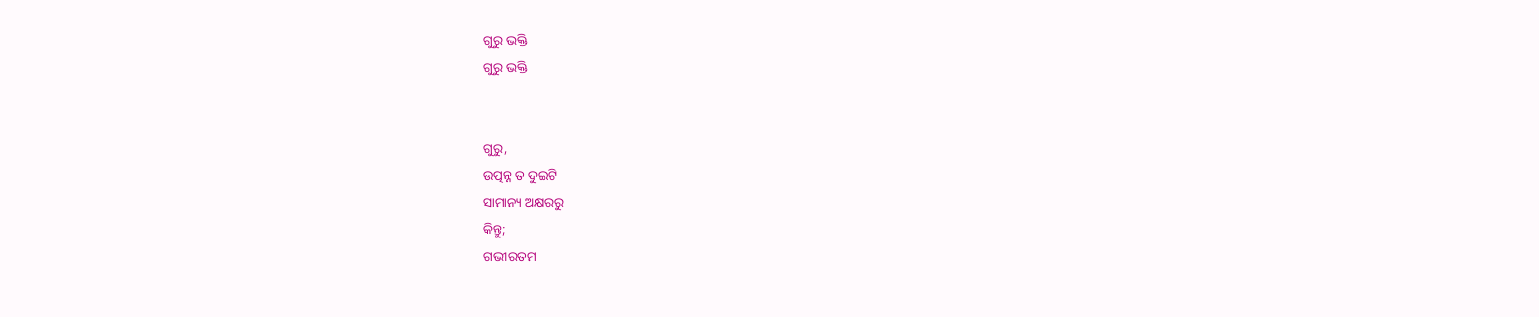ଗୁରୁ ଭକ୍ତି
ଗୁରୁ ଭକ୍ତି


ଗୁରୁ,
ଉତ୍ପନ୍ନ ତ ଦୁଇଟି
ସାମାନ୍ୟ ଅକ୍ଷରରୁ
କିନ୍ତୁ;
ଗଭୀରତମ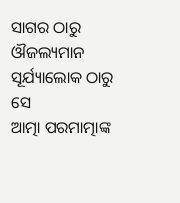ସାଗର ଠାରୁ
ଔଜଲ୍ୟମାନ ସୂର୍ଯ୍ୟାଲୋକ ଠାରୁ
ସେ
ଆତ୍ମା ପରମାତ୍ମାଙ୍କ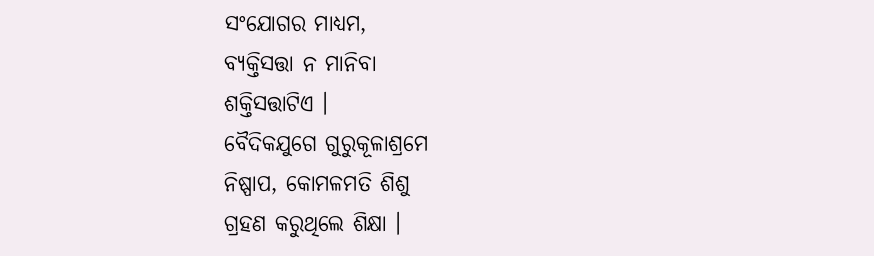ସଂଯୋଗର ମାଧ୍ୟମ,
ବ୍ୟକ୍ତିସତ୍ତା ନ ମାନିବା
ଶକ୍ତିସତ୍ତାଟିଏ ।
ବୈଦିକଯୁଗେ ଗୁରୁକୂଳାଶ୍ରମେ
ନିଷ୍ପାପ, କୋମଳମତି ଶିଶୁ
ଗ୍ରହଣ କରୁଥିଲେ ଶିକ୍ଷା ।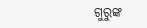ଗୁରୁଙ୍କ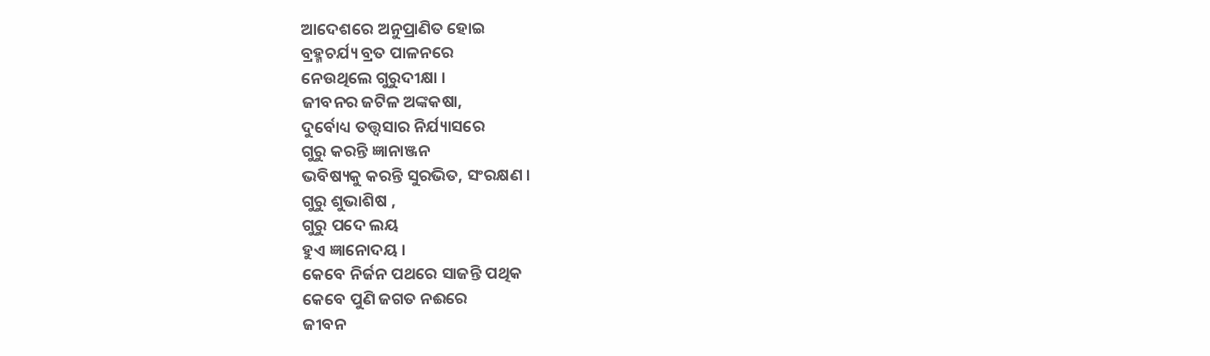ଆଦେଶରେ ଅନୁପ୍ରାଣିତ ହୋଇ
ବ୍ରହ୍ମଚର୍ଯ୍ୟ ବ୍ରତ ପାଳନରେ
ନେଉଥିଲେ ଗୁରୁଦୀକ୍ଷା ।
ଜୀବନର ଜଟିଳ ଅଙ୍କକଷା,
ଦୁର୍ବୋଧ୍ୟ ତତ୍ତ୍ଵସାର ନିର୍ଯ୍ୟାସରେ
ଗୁରୁ କରନ୍ତି ଜ୍ଞାନାଞ୍ଜନ
ଭବିଷ୍ୟକୁ କରନ୍ତି ସୁରଭିତ, ସଂରକ୍ଷଣ ।
ଗୁରୁ ଶୁଭାଶିଷ ,
ଗୁରୁ ପଦେ ଲୟ
ହୁଏ ଜ୍ଞାନୋଦୟ ।
କେବେ ନିର୍ଜନ ପଥରେ ସାଜନ୍ତି ପଥିକ
କେବେ ପୁଣି ଜଗତ ନଈରେ
ଜୀବନ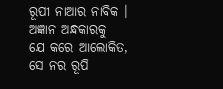ରୂପୀ ନାଆର ନାବିକ ।
ଅଜ୍ଞାନ ଅନ୍ଧକାରକୁ
ଯେ କରେ ଆଲୋକିତ,
ସେ ନର ରୂପି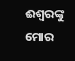ଈଶ୍ୱରଙ୍କୁ
ମୋର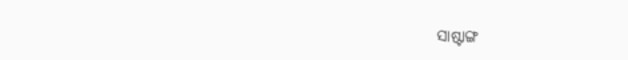ସାଷ୍ଟାଙ୍ଗ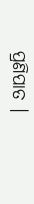ପ୍ରଣିପାତ ।